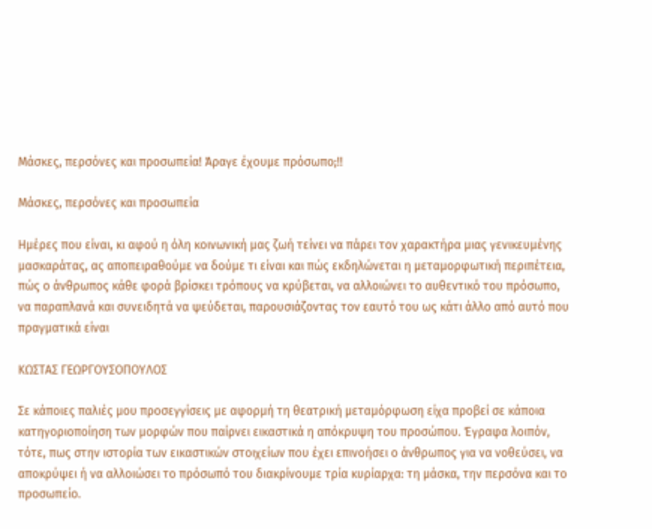Μάσκες, περσόνες και προσωπεία! Άραγε έχουμε πρόσωπο;!!

Μάσκες, περσόνες και προσωπεία

Ημέρες που είναι, κι αφού η όλη κοινωνική μας ζωή τείνει να πάρει τον χαρακτήρα μιας γενικευμένης μασκαράτας, ας αποπειραθούμε να δούμε τι είναι και πώς εκδηλώνεται η μεταμορφωτική περιπέτεια, πώς ο άνθρωπος κάθε φορά βρίσκει τρόπους να κρύβεται, να αλλοιώνει το αυθεντικό του πρόσωπο, να παραπλανά και συνειδητά να ψεύδεται, παρουσιάζοντας τον εαυτό του ως κάτι άλλο από αυτό που πραγματικά είναι

ΚΩΣΤΑΣ ΓΕΩΡΓΟΥΣΟΠΟΥΛΟΣ

Σε κάποιες παλιές μου προσεγγίσεις με αφορμή τη θεατρική μεταμόρφωση είχα προβεί σε κάποια κατηγοριοποίηση των μορφών που παίρνει εικαστικά η απόκρυψη του προσώπου. Έγραφα λοιπόν, τότε, πως στην ιστορία των εικαστικών στοιχείων που έχει επινοήσει ο άνθρωπος για να νοθεύσει, να αποκρύψει ή να αλλοιώσει το πρόσωπό του διακρίνουμε τρία κυρίαρχα: τη μάσκα, την περσόνα και το προσωπείο.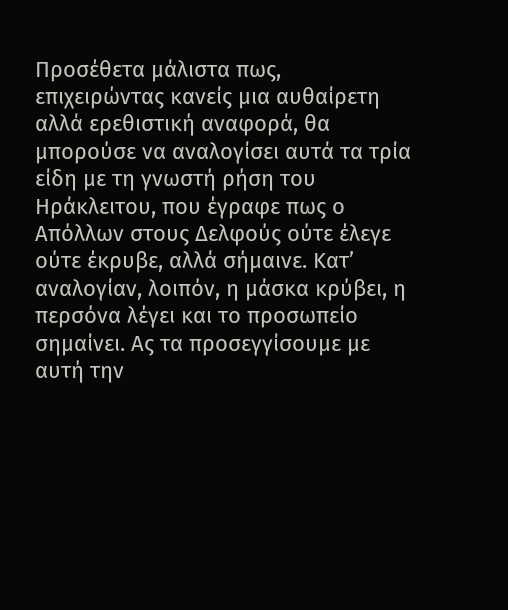Προσέθετα μάλιστα πως, επιχειρώντας κανείς μια αυθαίρετη αλλά ερεθιστική αναφορά, θα μπορούσε να αναλογίσει αυτά τα τρία είδη με τη γνωστή ρήση του Ηράκλειτου, που έγραφε πως ο Απόλλων στους Δελφούς ούτε έλεγε ούτε έκρυβε, αλλά σήμαινε. Κατ’ αναλογίαν, λοιπόν, η μάσκα κρύβει, η περσόνα λέγει και το προσωπείο σημαίνει. Ας τα προσεγγίσουμε με αυτή την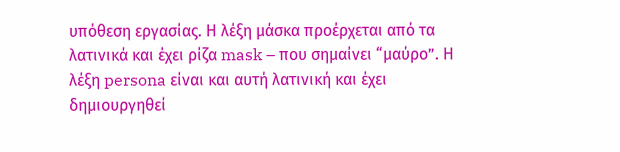υπόθεση εργασίας. Η λέξη μάσκα προέρχεται από τα λατινικά και έχει ρίζα mask – που σημαίνει “μαύρο”. Η λέξη persona είναι και αυτή λατινική και έχει δημιουργηθεί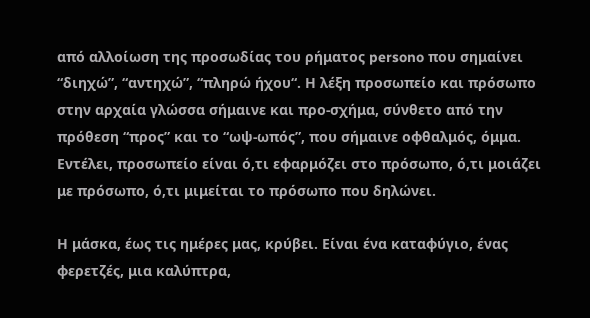από αλλοίωση της προσωδίας του ρήματος persono που σημαίνει “διηχώ”, “αντηχώ”, “πληρώ ήχου“. Η λέξη προσωπείο και πρόσωπο στην αρχαία γλώσσα σήμαινε και προ-σχήμα, σύνθετο από την πρόθεση “προς” και το “ωψ-ωπός”, που σήμαινε οφθαλμός, όμμα. Εντέλει, προσωπείο είναι ό,τι εφαρμόζει στο πρόσωπο, ό,τι μοιάζει με πρόσωπο, ό,τι μιμείται το πρόσωπο που δηλώνει.

Η μάσκα, έως τις ημέρες μας, κρύβει. Είναι ένα καταφύγιο, ένας φερετζές, μια καλύπτρα,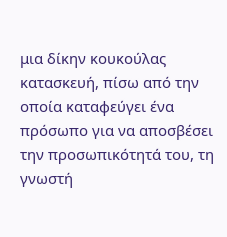μια δίκην κουκούλας κατασκευή, πίσω από την οποία καταφεύγει ένα πρόσωπο για να αποσβέσει την προσωπικότητά του, τη γνωστή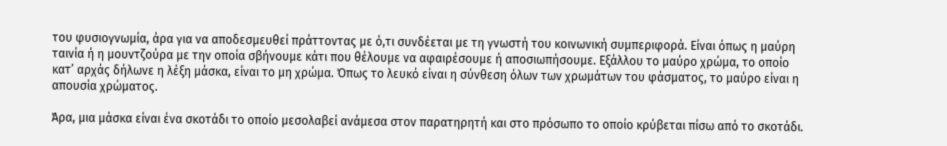του φυσιογνωμία, άρα για να αποδεσμευθεί πράττοντας με ό,τι συνδέεται με τη γνωστή του κοινωνική συμπεριφορά. Είναι όπως η μαύρη ταινία ή η μουντζούρα με την οποία σβήνουμε κάτι που θέλουμε να αφαιρέσουμε ή αποσιωπήσουμε. Εξάλλου το μαύρο χρώμα, το οποίο κατ’ αρχάς δήλωνε η λέξη μάσκα, είναι το μη χρώμα. Όπως το λευκό είναι η σύνθεση όλων των χρωμάτων του φάσματος, το μαύρο είναι η απουσία χρώματος.

Άρα, μια μάσκα είναι ένα σκοτάδι το οποίο μεσολαβεί ανάμεσα στον παρατηρητή και στο πρόσωπο το οποίο κρύβεται πίσω από το σκοτάδι.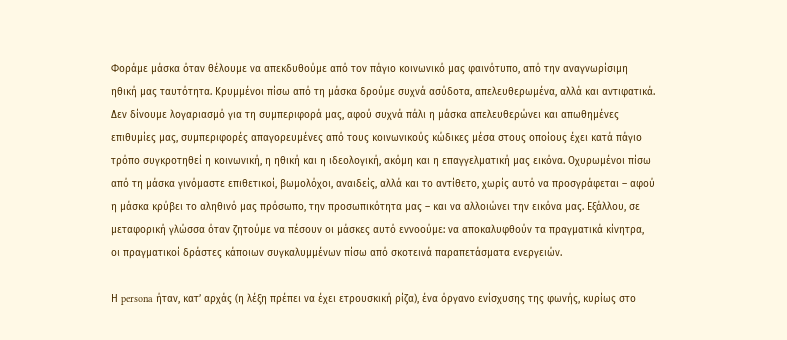Φοράμε μάσκα όταν θέλουμε να απεκδυθούμε από τον πάγιο κοινωνικό μας φαινότυπο, από την αναγνωρίσιμη ηθική μας ταυτότητα. Κρυμμένοι πίσω από τη μάσκα δρούμε συχνά ασύδοτα, απελευθερωμένα, αλλά και αντιφατικά. Δεν δίνουμε λογαριασμό για τη συμπεριφορά μας, αφού συχνά πάλι η μάσκα απελευθερώνει και απωθημένες επιθυμίες μας, συμπεριφορές απαγορευμένες από τους κοινωνικούς κώδικες μέσα στους οποίους έχει κατά πάγιο τρόπο συγκροτηθεί η κοινωνική, η ηθική και η ιδεολογική, ακόμη και η επαγγελματική μας εικόνα. Οχυρωμένοι πίσω από τη μάσκα γινόμαστε επιθετικοί, βωμολόχοι, αναιδείς, αλλά και το αντίθετο, χωρίς αυτό να προσγράφεται – αφού η μάσκα κρύβει το αληθινό μας πρόσωπο, την προσωπικότητα μας – και να αλλοιώνει την εικόνα μας. Εξάλλου, σε μεταφορική γλώσσα όταν ζητούμε να πέσουν οι μάσκες αυτό εννοούμε: να αποκαλυφθούν τα πραγματικά κίνητρα, οι πραγματικοί δράστες κάποιων συγκαλυμμένων πίσω από σκοτεινά παραπετάσματα ενεργειών.

Η persona ήταν, κατ’ αρχάς (η λέξη πρέπει να έχει ετρουσκική ρίζα), ένα όργανο ενίσχυσης της φωνής, κυρίως στο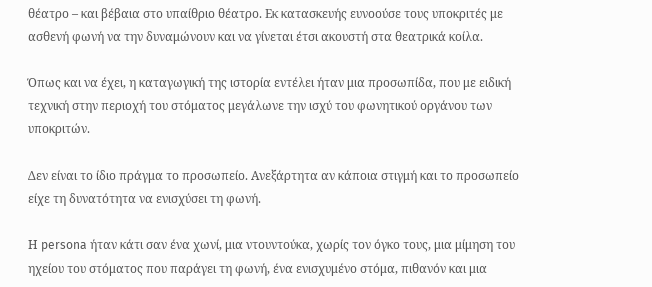θέατρο – και βέβαια στο υπαίθριο θέατρο. Εκ κατασκευής ευνοούσε τους υποκριτές με ασθενή φωνή να την δυναμώνουν και να γίνεται έτσι ακουστή στα θεατρικά κοίλα.

Όπως και να έχει, η καταγωγική της ιστορία εντέλει ήταν μια προσωπίδα, που με ειδική τεχνική στην περιοχή του στόματος μεγάλωνε την ισχύ του φωνητικού οργάνου των υποκριτών.

Δεν είναι το ίδιο πράγμα το προσωπείο. Ανεξάρτητα αν κάποια στιγμή και το προσωπείο είχε τη δυνατότητα να ενισχύσει τη φωνή.

Η persona ήταν κάτι σαν ένα χωνί, μια ντουντούκα, χωρίς τον όγκο τους, μια μίμηση του ηχείου του στόματος που παράγει τη φωνή, ένα ενισχυμένο στόμα, πιθανόν και μια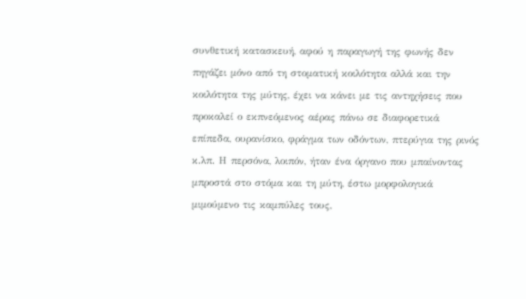συνθετική κατασκευή, αφού η παραγωγή της φωνής δεν πηγάζει μόνο από τη στοματική κοιλότητα αλλά και την κοιλότητα της μύτης, έχει να κάνει με τις αντηχήσεις που προκαλεί ο εκπνεόμενος αέρας πάνω σε διαφορετικά επίπεδα, ουρανίσκο, φράγμα των οδόντων, πτερύγια της ρινός κ.λπ. Η περσόνα, λοιπόν, ήταν ένα όργανο που μπαίνοντας μπροστά στο στόμα και τη μύτη, έστω μορφολογικά μιμούμενο τις καμπύλες τους,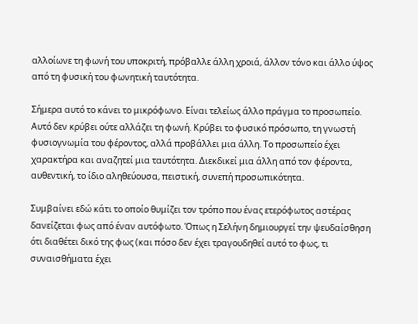αλλοίωνε τη φωνή του υποκριτή, πρόβαλλε άλλη χροιά, άλλον τόνο και άλλο ύψος από τη φυσική του φωνητική ταυτότητα.

Σήμερα αυτό το κάνει το μικρόφωνο. Είναι τελείως άλλο πράγμα το προσωπείο. Αυτό δεν κρύβει ούτε αλλάζει τη φωνή. Κρύβει το φυσικό πρόσωπο, τη γνωστή φυσιογνωμία του φέροντος, αλλά προβάλλει μια άλλη. Το προσωπείο έχει χαρακτήρα και αναζητεί μια ταυτότητα. Διεκδικεί μια άλλη από τον φέροντα, αυθεντική, το ίδιο αληθεύουσα, πειστική, συνεπή προσωπικότητα.

Συμβαίνει εδώ κάτι το οποίο θυμίζει τον τρόπο που ένας ετερόφωτος αστέρας δανείζεται φως από έναν αυτόφωτο. Όπως η Σελήνη δημιουργεί την ψευδαίσθηση ότι διαθέτει δικό της φως (και πόσο δεν έχει τραγουδηθεί αυτό το φως, τι συναισθήματα έχει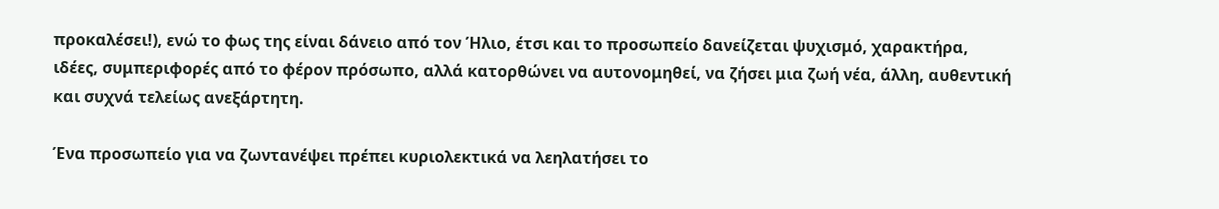προκαλέσει!), ενώ το φως της είναι δάνειο από τον Ήλιο, έτσι και το προσωπείο δανείζεται ψυχισμό, χαρακτήρα, ιδέες, συμπεριφορές από το φέρον πρόσωπο, αλλά κατορθώνει να αυτονομηθεί, να ζήσει μια ζωή νέα, άλλη, αυθεντική και συχνά τελείως ανεξάρτητη.

Ένα προσωπείο για να ζωντανέψει πρέπει κυριολεκτικά να λεηλατήσει το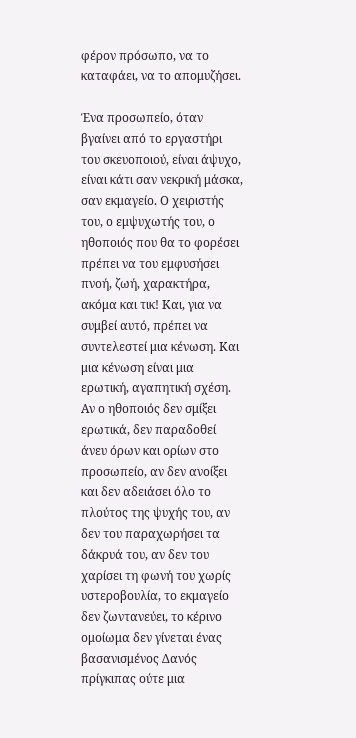φέρον πρόσωπο, να το καταφάει, να το απομυζήσει.

Ένα προσωπείο, όταν βγαίνει από το εργαστήρι του σκευοποιού, είναι άψυχο, είναι κάτι σαν νεκρική μάσκα, σαν εκμαγείο. Ο χειριστής του, ο εμψυχωτής του, ο ηθοποιός που θα το φορέσει πρέπει να του εμφυσήσει πνοή, ζωή, χαρακτήρα, ακόμα και τικ! Και, για να συμβεί αυτό, πρέπει να συντελεστεί μια κένωση. Και μια κένωση είναι μια ερωτική, αγαπητική σχέση. Αν ο ηθοποιός δεν σμίξει ερωτικά, δεν παραδοθεί άνευ όρων και ορίων στο προσωπείο, αν δεν ανοίξει και δεν αδειάσει όλο το πλούτος της ψυχής του, αν δεν του παραχωρήσει τα δάκρυά του, αν δεν του χαρίσει τη φωνή του χωρίς υστεροβουλία, το εκμαγείο δεν ζωντανεύει, το κέρινο ομοίωμα δεν γίνεται ένας βασανισμένος Δανός πρίγκιπας ούτε μια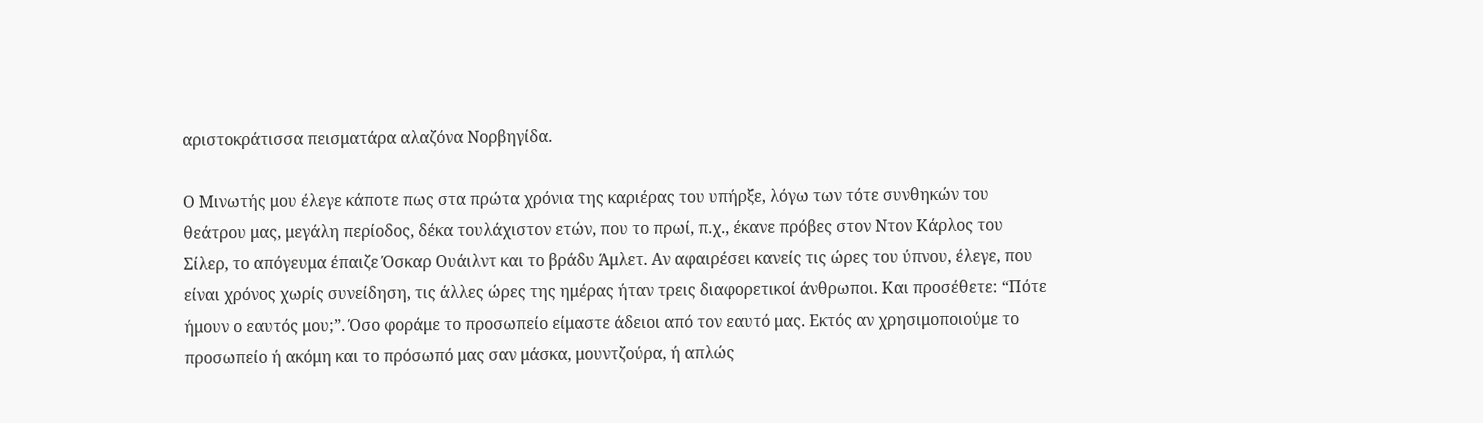αριστοκράτισσα πεισματάρα αλαζόνα Νορβηγίδα.

Ο Μινωτής μου έλεγε κάποτε πως στα πρώτα χρόνια της καριέρας του υπήρξε, λόγω των τότε συνθηκών του θεάτρου μας, μεγάλη περίοδος, δέκα τουλάχιστον ετών, που το πρωί, π.χ., έκανε πρόβες στον Ντον Κάρλος του Σίλερ, το απόγευμα έπαιζε Όσκαρ Ουάιλντ και το βράδυ Άμλετ. Αν αφαιρέσει κανείς τις ώρες του ύπνου, έλεγε, που είναι χρόνος χωρίς συνείδηση, τις άλλες ώρες της ημέρας ήταν τρεις διαφορετικοί άνθρωποι. Και προσέθετε: “Πότε ήμουν ο εαυτός μου;”. Όσο φοράμε το προσωπείο είμαστε άδειοι από τον εαυτό μας. Εκτός αν χρησιμοποιούμε το προσωπείο ή ακόμη και το πρόσωπό μας σαν μάσκα, μουντζούρα, ή απλώς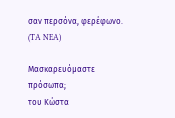σαν περσόνα, φερέφωνο. (TA NEA)

Μασκαρευόμαστε πρόσωπα;
του Κώστα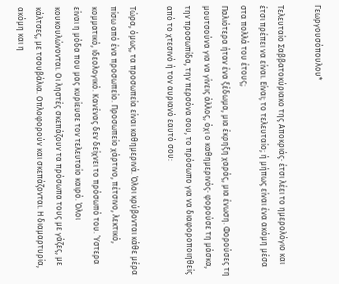Γεωργουσόπουλου*

Τελευταίο Σαββατοκύριακο της Αποκριάς· έτσι λέει το ημερολόγιο και έτσι πρέπει να είναι. Είναι; το τελευταίο; ή μήπως είναι ένα ακόμη μέσα στα πολλά του έτους;
Παλιότερα ήταν ένα ξέδωμα, μια έκρηξη χαράς, μια ένωση. Φορούσες τη μουτσούνα για να γίνεις άλλος, όχι ο καθημερινός· φορούσε τη μάσκα, την προσωπίδα, την περσόνα σου, το πρόσωπο για να διαφοροποιηθείς από το χτεσινό ή τον αυριανό εαυτό σου:

Τώρα, όμως, τα προσωπεία είναι καθημερινά. Όλοι κρύβονται κάθε μέρα πίσω από ένα προσωπείο. Προσωπείο χάρτινο, πέτσινο, λεκτικό, κομματικό, ιδεολογικό. Κανένας δεν δείχνει το πρόσωπό του. Ύστερα είναι η μόδα που μας κυρίευσε τον τελευταίο καιρό. Όλοι κουκουλώνονται. Οι ληστές σκεπάζουν τα πρόσωπα τους με γάζες, με κάλτσες, με τσουβάλια. Οπλοφορούν και σκεπάζονται. Η διαμαρτυρία, ακόμη και η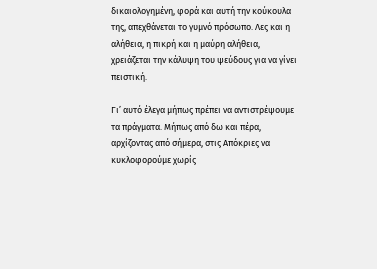δικαιολογημένη, φορά και αυτή την κούκουλα της, απεχθάνεται το γυμνό πρόσωπο. Λες και η αλήθεια, η πικρή και η μαύρη αλήθεια, χρειάζεται την κάλυψη του ψεύδους για να γίνει πειστική.

Γι’ αυτό έλεγα μήπως πρέπει να αντιστρέψουμε τα πράγματα. Μήπως από δω και πέρα, αρχίζοντας από σήμερα, στις Απόκριες να κυκλοφορούμε χωρίς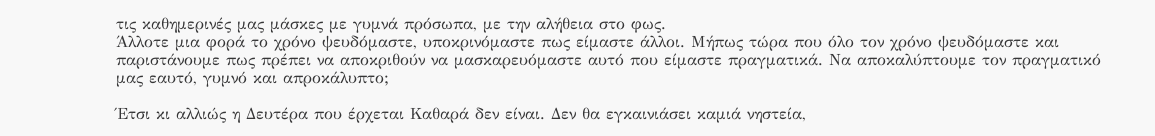τις καθημερινές μας μάσκες με γυμνά πρόσωπα, με την αλήθεια στο φως.
Άλλοτε μια φορά το χρόνο ψευδόμαστε, υποκρινόμαστε πως είμαστε άλλοι. Μήπως τώρα που όλο τον χρόνο ψευδόμαστε και παριστάνουμε πως πρέπει να αποκριθούν να μασκαρευόμαστε αυτό που είμαστε πραγματικά. Να αποκαλύπτουμε τον πραγματικό μας εαυτό, γυμνό και απροκάλυπτο;

Έτσι κι αλλιώς η Δευτέρα που έρχεται Καθαρά δεν είναι. Δεν θα εγκαινιάσει καμιά νηστεία,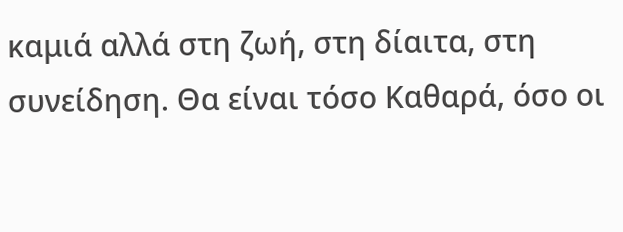καμιά αλλά στη ζωή, στη δίαιτα, στη συνείδηση. Θα είναι τόσο Καθαρά, όσο οι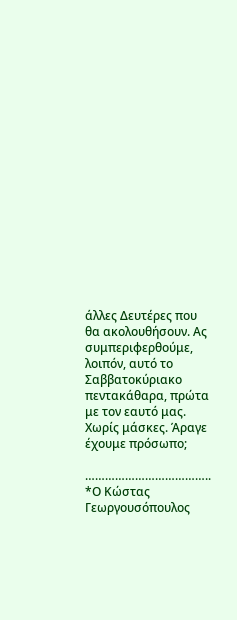άλλες Δευτέρες που θα ακολουθήσουν. Ας συμπεριφερθούμε, λοιπόν, αυτό το Σαββατοκύριακο πεντακάθαρα, πρώτα με τον εαυτό μας.
Χωρίς μάσκες. Άραγε έχουμε πρόσωπο;

………………………………..
*Ο Κώστας Γεωργουσόπουλος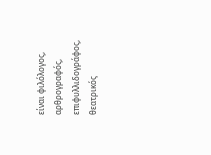είναι φιλόλογος, αρθρογραφός, επιφυλλιδογράφος, θεατρικός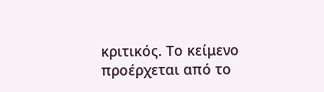κριτικός. Το κείμενο προέρχεται από το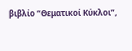βιβλίο “Θεματικοί Κύκλοι”,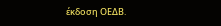έκδοση ΟΕΔΒ.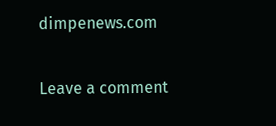dimpenews.com

Leave a comment